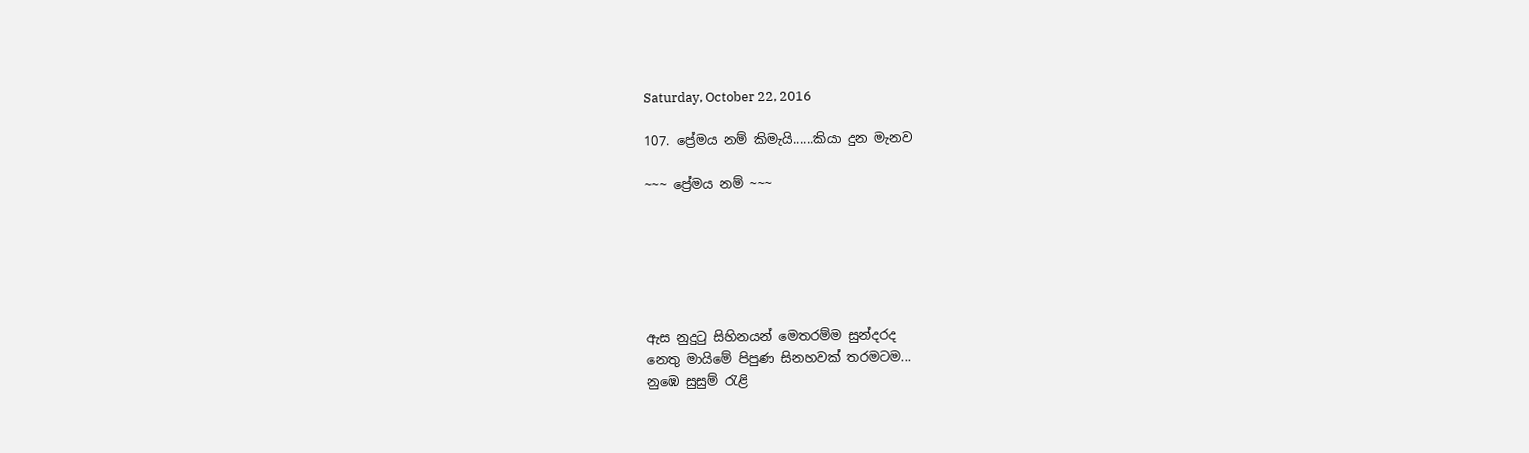Saturday, October 22, 2016

107. ප්‍රේමය නම් කිමැයි......කියා දුන මැනව

~~~ ප්‍රේමය නම් ~~~






ඇස නුදුටු සිහිනයන් මෙතරම්ම සුන්දරද
නෙතු මායිමේ පිපුණ සිනහවක් තරමටම...
නුඹෙ සුසුම් රැළි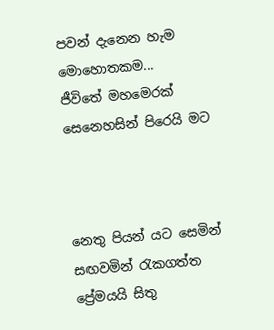පවන් දැනෙන හැම මොහොතකම...
ජීවිතේ මහමෙරක් සෙනෙහසින් පිරෙයි මට



නෙතු පියන් යට සෙමින් සඟවමින් රැකගත්ත
ප්‍රේමයයි සිතු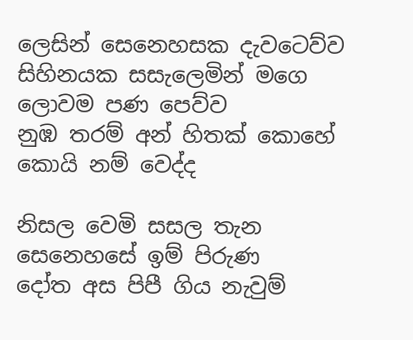ලෙසින් සෙනෙහසක දැවටෙව්ව
සිහිනයක සසැලෙමින් මගෙ ලොවම පණ පෙව්ව
නුඹ තරම් අන් හිතක් කොහේ කොයි නම් වෙද්ද

නිසල වෙමි සසල තැන සෙනෙහසේ ඉම් පිරුණ
දෝත අස පිපී ගිය නැවුම්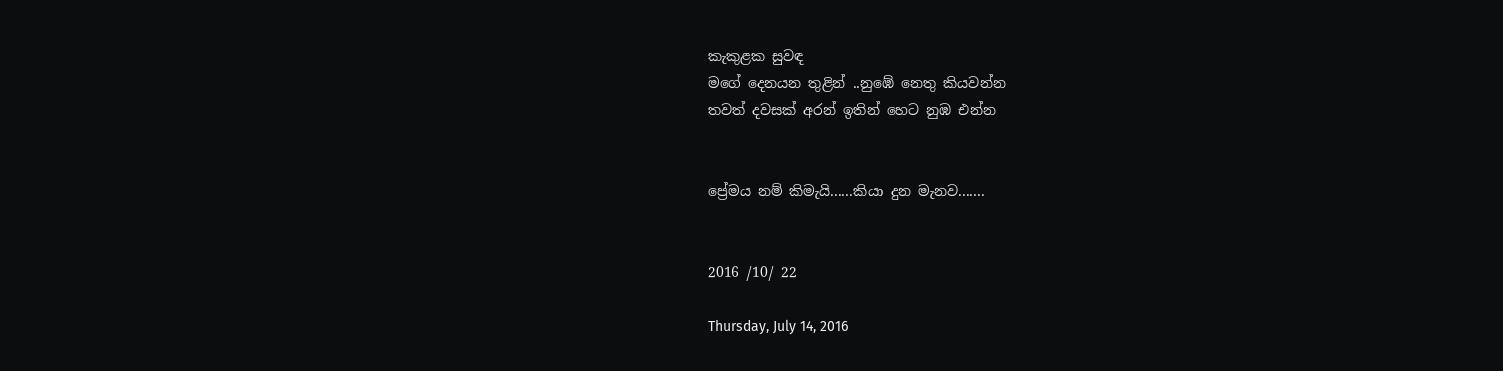කැකුළක සුවඳ
මගේ දෙනයන තුළින් ..නුඹේ නෙතු කියවන්න
තවත් දවසක් අරන් ඉතින් හෙට නුඹ එන්න


ප්‍රේමය නම් කිමැයි......කියා දුන මැනව.......


2016 /10/ 22

Thursday, July 14, 2016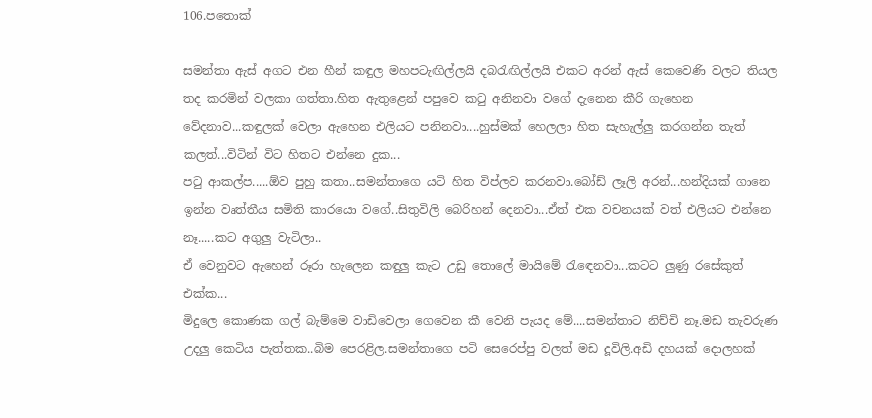106.පතොක්

සමන්තා ඇස් අගට එන හීන් කඳුල මහපටැඟිල්ලයි දබරැඟිල්ලයි එකට අරන් ඇස් කෙවෙණි වලට තියල තද කරමින් වලකා ගත්තා.හිත ඇතුළෙන් පපුවෙ කටු අනිනවා වගේ දැනෙන කීරි ගැහෙන වේදනාව...කඳුලක් වෙලා ඇහෙන එලියට පනිනවා....හුස්මක් හෙලලා හිත සැහැල්ලු කරගන්න තැත් කලත්...විටින් විට හිතට එන්නෙ දුක...
පටු ආකල්ප.....ඕව පුහු කතා..සමන්තාගෙ යටි හිත විප්ලව කරනවා.බෝඩ් ලෑලි අරන්...හන්දියක් ගානෙ ඉන්න වෘත්තීය සමිති කාරයො වගේ..සිතුවිලි බෙරිහන් දෙනවා...ඒත් එක වචනයක් වත් එලියට එන්නෙ නෑ.....කට අගුලු වැටිලා..
ඒ වෙනුවට ඇහෙන් රූරා හැලෙන කඳුලු කැට උඩු තොලේ මායිමේ රැඳෙනවා...කටට ලුණු රසේකුත් එක්ක...
මිදුලෙ කොණක ගල් බැම්මෙ වාඩිවෙලා ගෙවෙන කී වෙනි පැයද මේ....සමන්තාට නිච්චි නෑ.මඩ තැවරුණ උදලු කෙටිය පැත්තක..බිම පෙරළිල.සමන්තාගෙ පටි සෙරෙප්පු වලත් මඩ දූවිලි.අඩි දහයක් දොලහක්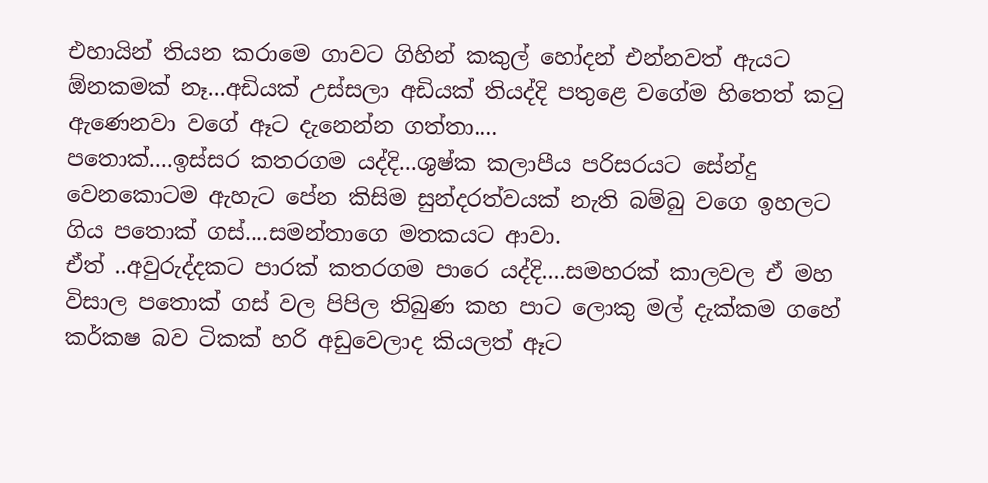එහායින් තියන කරාමෙ ගාවට ගිහින් කකුල් හෝදන් එන්නවත් ඇයට ඕනකමක් නෑ...අඩියක් උස්සලා අඩියක් තියද්දි පතුළෙ වගේම හිතෙත් කටු ඇණෙනවා වගේ ඈට දැනෙන්න ගත්තා....
පතොක්....ඉස්සර කතරගම යද්දි...ශුෂ්ක කලාපීය පරිසරයට සේන්දු වෙනකොටම ඇහැට පේන කිසිම සුන්දරත්වයක් නැති බම්බු වගෙ ඉහලට ගිය පතොක් ගස්....සමන්තාගෙ මතකයට ආවා.
ඒත් ..අවුරුද්දකට පාරක් කතරගම පාරෙ යද්දි....සමහරක් කාලවල ඒ මහ විසාල පතොක් ගස් වල පිපිල තිබුණ කහ පාට ලොකු මල් දැක්කම ගහේ කර්කෂ බව ටිකක් හරි අඩුවෙලාද කියලත් ඈට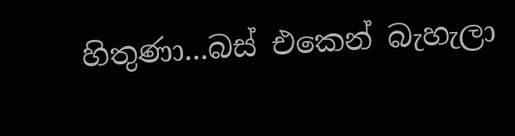හිතුණා...බස් එකෙන් බැහැලා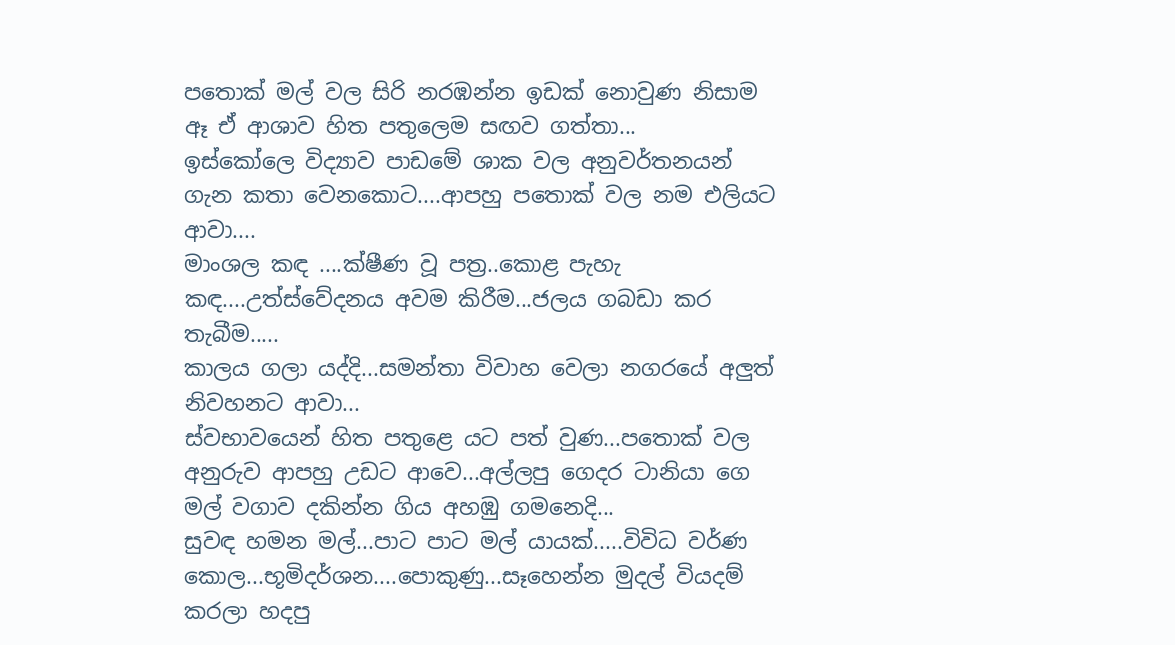පතොක් මල් වල සිරි නරඹන්න ඉඩක් නොවුණ නිසාම ඈ ඒ ආශාව හිත පතුලෙම සඟව ගත්තා...
ඉස්කෝලෙ විද්‍යාව පාඩමේ ශාක වල අනුවර්තනයන් ගැන කතා වෙනකොට....ආපහු පතොක් වල නම එලියට ආවා....
මාංශල කඳ ....ක්ෂීණ වූ පත්‍ර..කොළ පැහැ කඳ....උත්ස්වේදනය අවම කිරීම...ජලය ගබඩා කර තැබීම.....
කාලය ගලා යද්දි...සමන්තා විවාහ වෙලා නගරයේ අලුත් නිවහනට ආවා...
ස්වභාවයෙන් හිත පතුළෙ යට පත් වුණ...පතොක් වල අනුරුව ආපහු උඩට ආවෙ...අල්ලපු ගෙදර ටානියා ගෙ මල් වගාව දකින්න ගිය අහඹු ගමනෙදි...
සුවඳ හමන මල්...පාට පාට මල් යායක්.....විවිධ වර්ණ කොල...භූමිදර්ශන....පොකුණු...සෑහෙන්න මුදල් වියදම් කරලා හදපු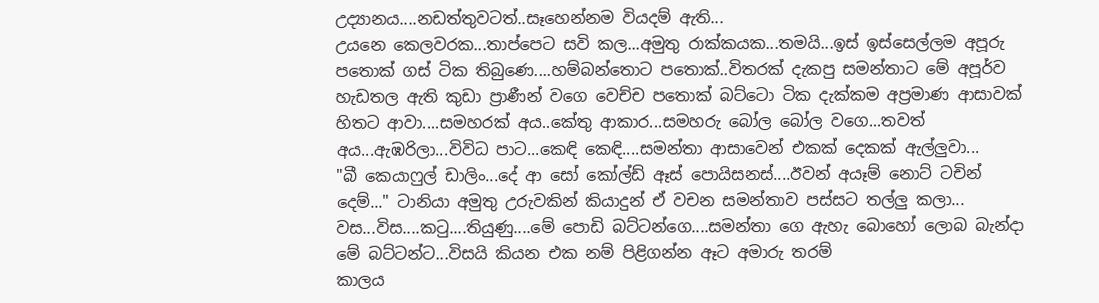උද්‍යානය....නඩත්තුවටත්..සෑහෙන්නම වියදම් ඇති...
උයනෙ කෙලවරක...තාප්පෙට සවි කල...අමුතු රාක්කයක...තමයි...ඉස් ඉස්සෙල්ලම අපූරු පතොක් ගස් ටික තිබුණෙ....හම්බන්තොට පතොක්..විතරක් දැකපු සමන්තාට මේ අපූර්ව හැඩතල ඇති කුඩා ප්‍රාණීන් වගෙ වෙච්ච පතොක් බට්ටො ටික දැක්කම අප්‍රමාණ ආසාවක් හිතට ආවා....සමහරක් අය..කේතු ආකාර...සමහරු බෝල බෝල වගෙ...තවත් අය...ඇඹරිලා...විවිධ පාට...කෙඳි කෙඳි....සමන්තා ආසාවෙන් එකක් දෙකක් ඇල්ලුවා...
"බී කෙයාෆුල් ඩාලිං...දේ ආ සෝ කෝල්ඩ් ඈස් පොයිසනස්....ඊවන් අයෑම් නොට් ටචින් දෙම්..." ටානියා අමුතු උරුවකින් කියාදුන් ඒ වචන සමන්තාව පස්සට තල්ලු කලා...
වස...විස....කටු....තියුණු....මේ පොඩි බට්ටන්ගෙ....සමන්තා ගෙ ඇහැ බොහෝ ලොබ බැන්දා මේ බට්ටන්ට...විසයි කියන එක නම් පිළිගන්න ඈට අමාරු තරම්
කාලය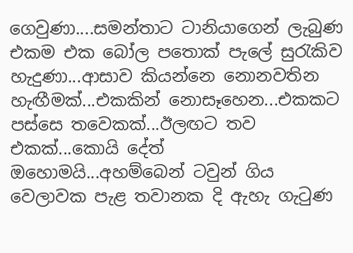ගෙවුණා....සමන්තාට ටානියාගෙන් ලැබුණ එකම එක බෝල පතොක් පැලේ සුරැකිව හැදුණා...ආසාව කියන්නෙ නොනවතින හැඟීමක්...එකකින් නොසෑහෙන...එකකට පස්සෙ තවෙකක්...ඊලඟට තව එකක්...කොයි දේත් ඔහොමයි...අහම්බෙන් ටවුන් ගිය වෙලාවක පැළ තවානක දි ඇහැ ගැටුණ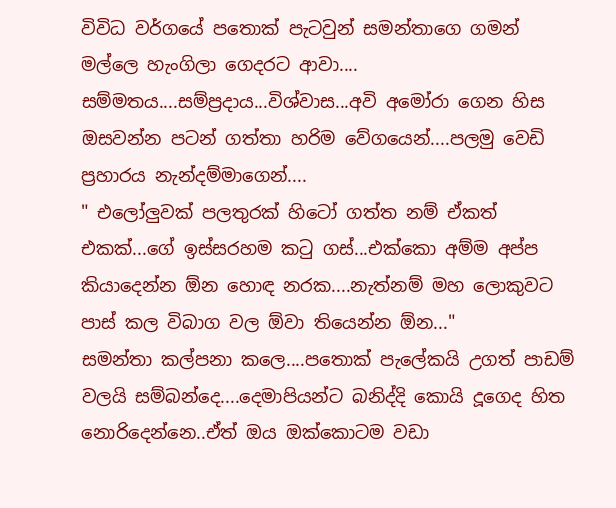විවිධ වර්ගයේ පතොක් පැටවුන් සමන්තාගෙ ගමන් මල්ලෙ හැංගිලා ගෙදරට ආවා....
සම්මතය....සම්ප්‍රදාය...විශ්වාස...අවි අමෝරා ගෙන හිස ඔසවන්න පටන් ගත්තා හරිම වේගයෙන්....පලමු වෙඩි ප්‍රහාරය නැන්දම්මාගෙන්....
" එලෝලුවක් පලතුරක් හිටෝ ගත්ත නම් ඒකත් එකක්...ගේ ඉස්සරහම කටු ගස්...එක්කො අම්ම අප්ප කියාදෙන්න ඕන හොඳ නරක....නැත්නම් මහ ලොකුවට පාස් කල විබාග වල ඕවා තියෙන්න ඕන..."
සමන්තා කල්පනා කලෙ....පතොක් පැලේකයි උගත් පාඩම් වලයි සම්බන්දෙ....දෙමාපියන්ට බනිද්දි කොයි දූගෙද හිත නොරිදෙන්නෙ..ඒත් ඔය ඔක්කොටම වඩා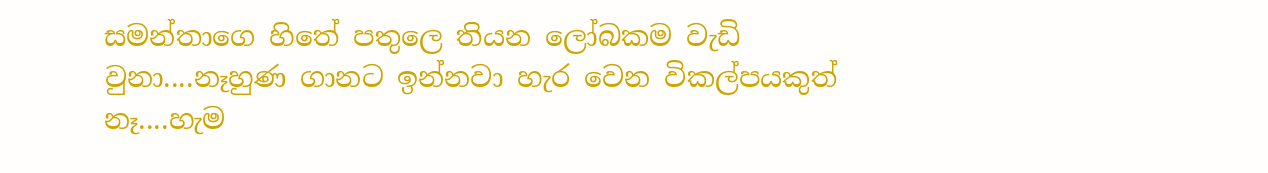සමන්තාගෙ හිතේ පතුලෙ තියන ලෝබකම වැඩි වුනා....නෑහුණ ගානට ඉන්නවා හැර වෙන විකල්පයකුත් නෑ....හැම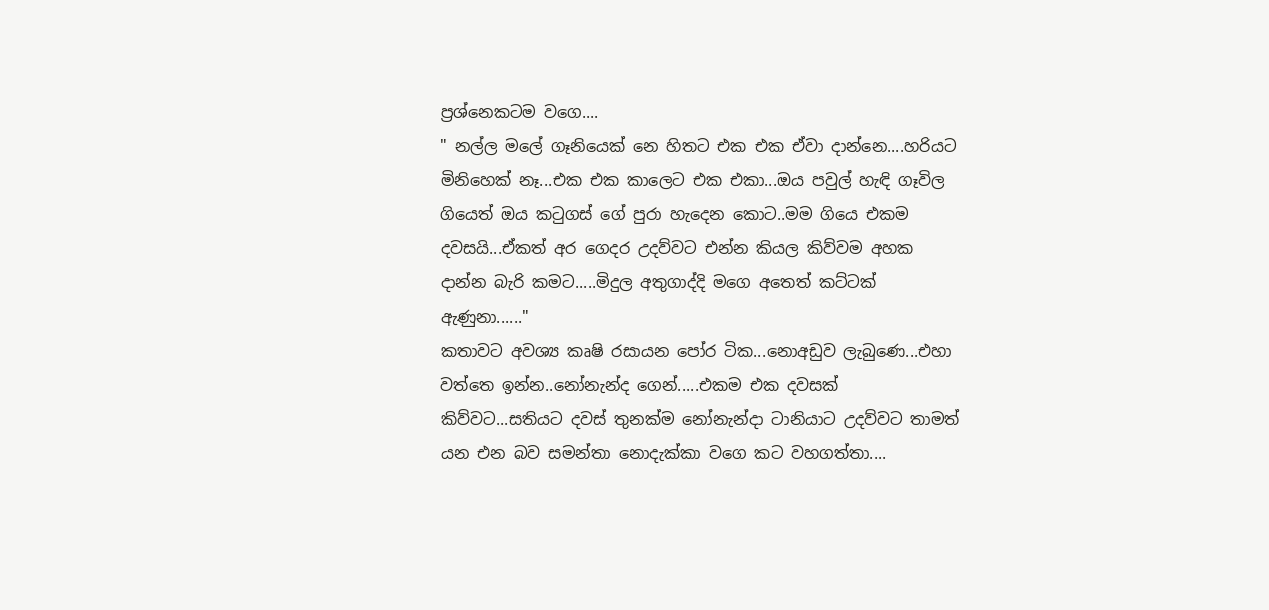ප්‍රශ්නෙකටම වගෙ....
" නල්ල මලේ ගෑනියෙක් නෙ හිතට එක එක ඒවා දාන්නෙ....හරියට මිනිහෙක් නෑ...එක එක කාලෙට එක එකා...ඔය පවුල් හැඳි ගෑවිල ගියෙත් ඔය කටුගස් ගේ පුරා හැදෙන කොට..මම ගියෙ එකම දවසයි...ඒකත් අර ගෙදර උදව්වට එන්න කියල කිව්වම අහක දාන්න බැරි කමට.....මිදුල අතුගාද්දි මගෙ අතෙත් කට්ටක් ඇණුනා......"
කතාවට අවශ්‍ය කෘෂි රසායන පෝර ටික...නොඅඩුව ලැබුණෙ...එහා වත්තෙ ඉන්න..නෝනැන්ද ගෙන්.....එකම එක දවසක් කිව්වට...සතියට දවස් තුනක්ම නෝනැන්දා ටානියාට උදව්වට තාමත් යන එන බව සමන්තා නොදැක්කා වගෙ කට වහගත්තා....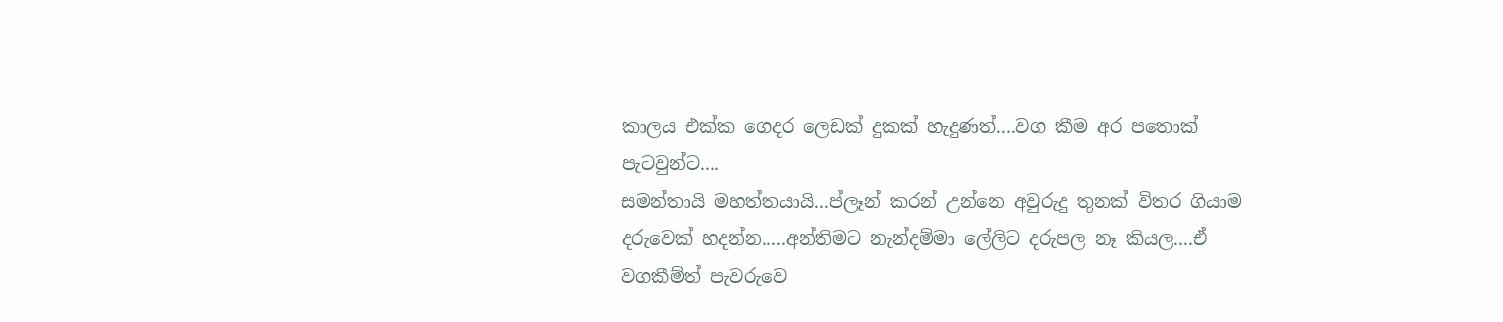කාලය එක්ක ගෙදර ලෙඩක් දුකක් හැදුණත්....වග කීම අර පතොක් පැටවුන්ට....
සමන්තායි මහත්තයායි...ප්ලෑන් කරන් උන්නෙ අවුරුදු තුනක් විතර ගියාම දරුවෙක් හදන්න.....අන්තිමට නැන්දම්මා ලේලිට දරුපල නෑ කියල....ඒ වගකීම්ත් පැවරුවෙ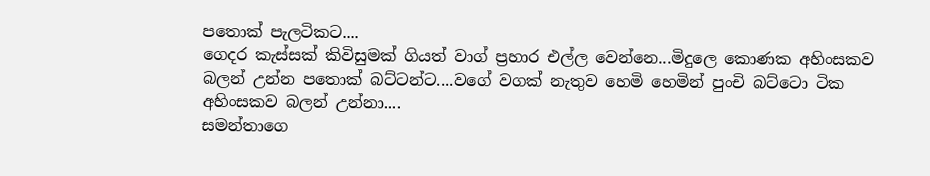පතොක් පැලටිකට....
ගෙදර කැස්සක් කිවිසුමක් ගියත් වාග් ප්‍රහාර එල්ල වෙන්නෙ...මිදුලෙ කොණක අහිංසකව බලන් උන්න පතොක් බට්ටන්ට....වගේ වගක් නැතුව හෙමි හෙමින් පුංචි බට්ටො ටික අහිංසකව බලන් උන්නා....
සමන්තාගෙ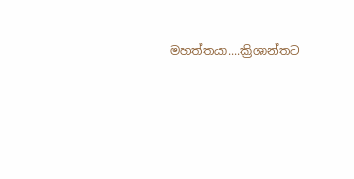මහත්තයා....ක්‍රිශාන්තට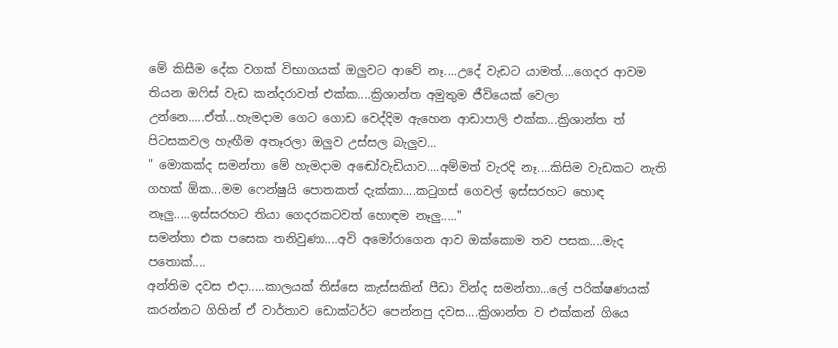මේ කිසීම දේක වගක් විභාගයක් ඔලුවට ආවේ නෑ....උදේ වැඩට යාමත්....ගෙදර ආවම තියන ඔෆිස් වැඩ කන්දරාවත් එක්ක....ක්‍රිශාන්ත අමුතුම ජීවියෙක් වෙලා උන්නෙ.....ඒත්...හැමදාම ගෙට ගොඩ වෙද්දිම ඇහෙන ආඩාපාලි එක්ක...ක්‍රිශාන්ත ත් පිටසකවල හැඟීම අතෑරලා ඔලුව උස්සල බැලුව...
" මොකක්ද සමන්තා මේ හැමදාම අඬෝවැඩියාව....අම්මත් වැරදි නෑ....කිසිම වැඩකට නැති ගහක් ඕක...මම ෆෙන්ෂුයි පොතකත් දැක්කා....කටුගස් ගෙවල් ඉස්සරහට හොඳ නෑලු.....ඉස්සරහට තියා ගෙදරකටවත් හොඳම නෑලු....."
සමන්තා එක පසෙක තනිවුණා....අවි අමෝරාගෙන ආව ඔක්කොම තව පසක....මැද පතොක්....
අන්තිම දවස එදා.....කාලයක් තිස්සෙ කැස්සකින් පීඩා වින්ද සමන්තා...ලේ පරික්ෂණයක් කරන්නට ගිහින් ඒ වාර්තාව ඩොක්ටර්ට පෙන්නපු දවස....ක්‍රිශාන්ත ව එක්කන් ගියෙ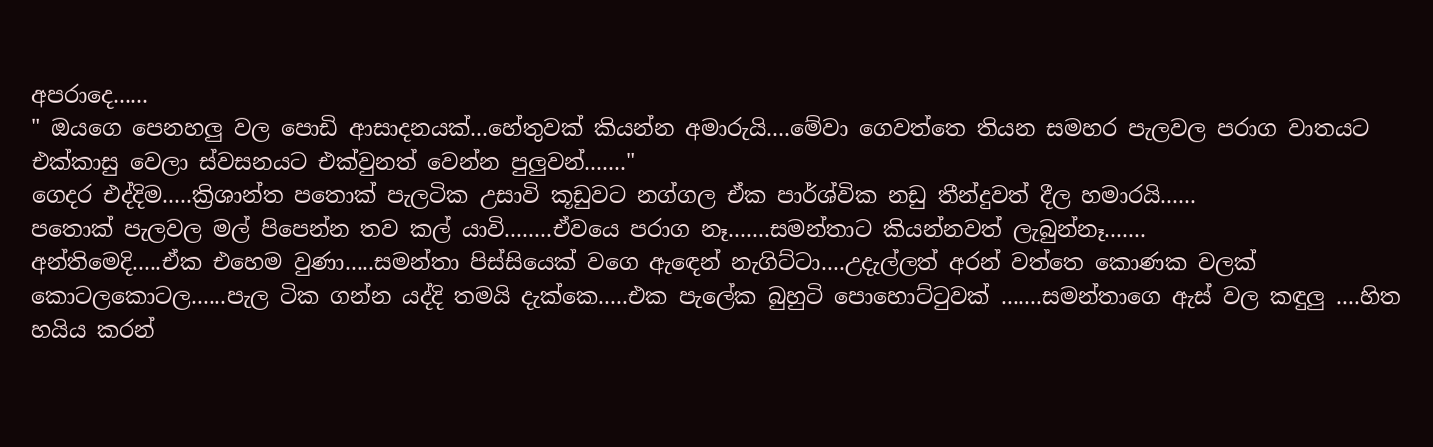අපරාදෙ......
" ඔයගෙ පෙනහලු වල පොඩි ආසාදනයක්...හේතුවක් කියන්න අමාරුයි....මේවා ගෙවත්තෙ තියන සමහර පැලවල පරාග වාතයට එක්කාසු වෙලා ස්වසනයට එක්වුනත් වෙන්න පුලුවන්......."
ගෙදර එද්දිම.....ක්‍රිශාන්ත පතොක් පැලටික උසාවි කූඩුවට නග්ගල ඒක පාර්ශ්වික නඩු තීන්දුවත් දීල හමාරයි......
පතොක් පැලවල මල් පිපෙන්න තව කල් යාවි........ඒවයෙ පරාග නෑ.......සමන්තාට කියන්නවත් ලැබුන්නෑ.......
අන්තිමෙදි.....ඒක එහෙම වුණා.....සමන්තා පිස්සියෙක් වගෙ ඇඳෙන් නැගිට්ටා....උදැල්ලත් අරන් වත්තෙ කොණක වලක් කොටලකොටල......පැල ටික ගන්න යද්දි තමයි දැක්කෙ.....එක පැලේක බුහුටි පොහොට්ටුවක් .......සමන්තාගෙ ඇස් වල කඳුලු ....හිත හයිය කරන්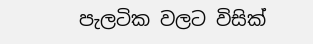පැලටික වලට විසික්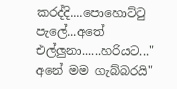කරද්දි....පොහොට්ටු පැලේ...අතේ එල්ලුනා......හරියට..." අනේ මම ගැබ්බරයි"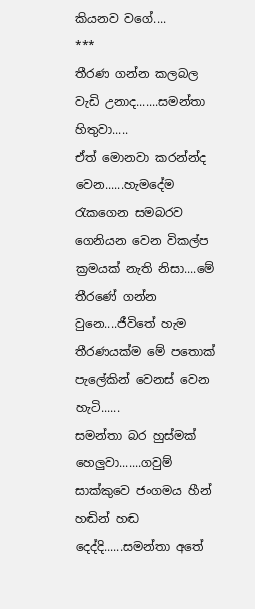කියනව වගේ....
***
තීරණ ගන්න කලබල වැඩි උනාද.......සමන්තා හිතුවා.....
ඒත් මොනවා කරන්න්ද  වෙන......හැමදේම රැකගෙන සමබරව ගෙනියන වෙන විකල්ප ක්‍රමයක් නැති නිසා....මේ තීරණේ ගන්න වුනෙ....ජීවිතේ හැම තීරණයක්ම මේ පතොක් පැලේකින් වෙනස් වෙන හැටි......
සමන්තා බර හුස්මක් හෙලුවා.......ගවුම් සාක්කුවෙ ජංගමය හීන් හඬින් හඬ දෙද්දි......සමන්තා අතේ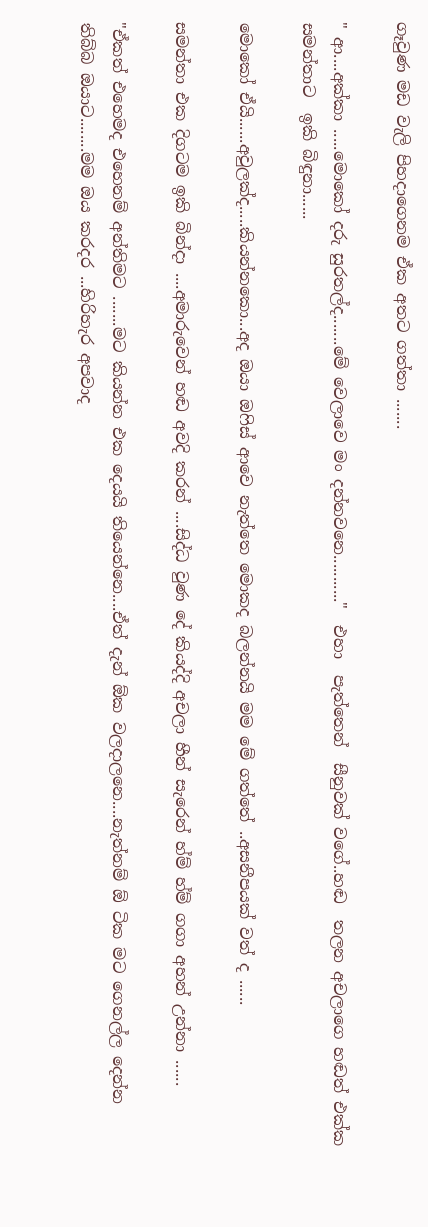ගෑවුණ මඩ වැලි පිහදාගෙනම ඒක අතට ගත්තා .......

" ආ....අක්කා .....මොකෝ දරු සුරතල්ද.......මේ වෙලාවෙ මං දන්නවනෙ..........."  එහා  පැත්තෙන්  සීනුවක් වගේ..හඬ  තලන අචලාගෙ හඬත් එක්ක සමන්තාට  ඉකි බිඳුනා......

මොකෝ ඒයි......අවුලක්ද.....කියන්නකො...අද ඔයා ඔෆිස් ආවෙ නැත්තෙ මොකද බලන්නයි මම මේ ගත්තේ ..අසනීපයක් වත් ද ......

සමන්තා එක දිගටම ඉකි බින්දා ....අමාරුවෙන් හඬ අවදි කරන් ....සිද්ධ වුණ දේ කියද්දි අචලා හීන් සැරෙන් හ්ම් හ්ම් ගගා අහන් උන්නා ......

"ඒකත් එහෙමද එහෙනම් අන්තිමට .......මට කියන්න එක දෙයයි තියෙන්නෙ....ඒත් දැන් ඕක වලදාලනෙ....නැත්නම් ඕ ටික මට ගෙනල්ල දෙන්න තිබ්බ ඔයාට........මම ඔය කරදර ...හිරිහැර අපවාද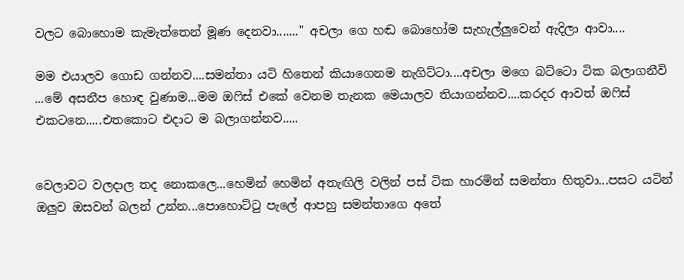වලට බොහොම කැමැත්තෙන් මූණ දෙනවා......." අචලා ගෙ හඬ බොහෝම සැහැල්ලුවෙන් ඇදිලා ආවා....

මම එයාලව ගොඩ ගන්නව....සමන්තා යටි හිතෙන් කියාගෙනම නැගිට්ටා....අචලා මගෙ බට්ටො ටික බලාගනීවි ...මේ අසනීප හොඳ වුණාම...මම ඔෆිස් එකේ වෙනම තැනක මෙයාලව තියාගන්නව....කරදර ආවත් ඔෆිස් එකටනෙ.....එතකොට එදාට ම බලාගන්නව.....


වෙලාවට වලදාල තද නොකලෙ...හෙමින් හෙමින් අතැඟිලි වලින් පස් ටික හාරමින් සමන්තා හිතුවා...පසට යටින් ඔලුව ඔසවන් බලන් උන්න...පොහොට්ටු පැලේ ආපහු සමන්තාගෙ අතේ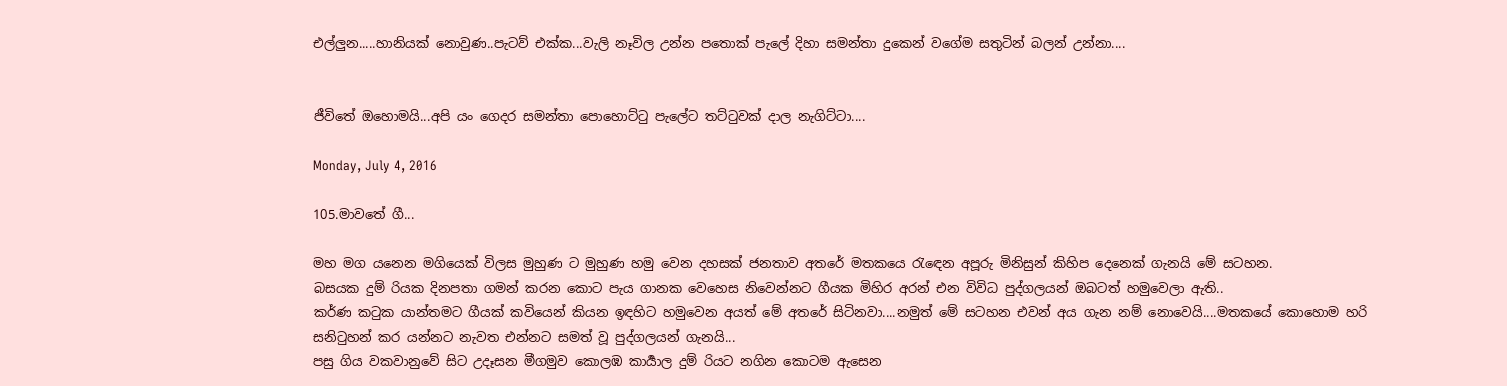එල්ලුන.....හානියක් නොවුණ..පැටව් එක්ක...වැලි නෑවිල උන්න පතොක් පැලේ දිහා සමන්තා දුකෙන් වගේම සතුටින් බලන් උන්නා....


ජීවිතේ ඔහොමයි...අපි යං ගෙදර සමන්තා පොහොට්ටු පැලේට තට්ටුවක් දාල නැගිට්ටා....

Monday, July 4, 2016

105.මාවතේ ගී...

මහ මග යනෙන මගියෙක් විලස මුහුණ ට මුහුණ හමු වෙන දහසක් ජනතාව අතරේ මතකයෙ රැඳෙන අපූරු මිනිසුන් කිහිප දෙනෙක් ගැනයි මේ සටහන.
බසයක දුම් රියක දිනපතා ගමන් කරන කොට පැය ගානක වෙහෙස නිවෙන්නට ගීයක මිහිර අරන් එන විවිධ පුද්ගලයන් ඔබටත් හමුවෙලා ඇති..
කර්ණ කටුක යාන්තමට ගීයක් කවියෙන් කියන ඉඳහිට හමුවෙන අයත් මේ අතරේ සිටිනවා....නමුත් මේ සටහන එවන් අය ගැන නම් නොවෙයි....මතකයේ කොහොම හරි සනිටුහන් කර යන්නට නැවත එන්නට සමත් වූ පුද්ගලයන් ගැනයි...
පසු ගිය වකවානුවේ සිට උදෑසන මීගමුව කොලඹ කාර්‍යාල දුම්‍ රියට නගින කොටම ඇසෙන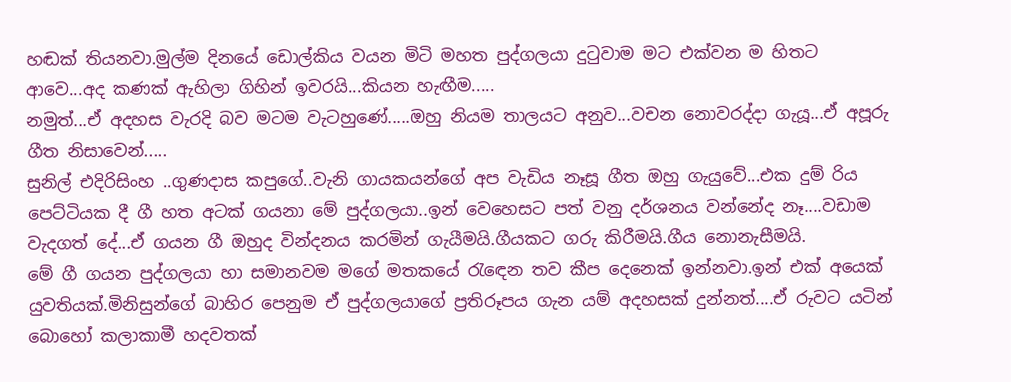හඬක් තියනවා.මුල්ම දිනයේ ඩොල්කිය වයන මිටි මහත පුද්ගලයා දුටුවාම මට එක්වන ම හිතට ආවෙ...අද කණක් ඇහිලා ගිහින් ඉවරයි...කියන හැඟීම.....
නමුත්...ඒ අදහස වැරදි බව මටම වැටහුණේ.....ඔහු නියම තාලයට අනුව...වචන නොවරද්දා ගැයූ...ඒ අපූරු ගීත නිසාවෙන්.....
සුනිල් එදිරිසිංහ ..ගුණදාස කපුගේ..වැනි ගායකයන්ගේ අප වැඩිය නෑසූ ගීත ඔහු ගැයුවේ...එක දුම් රිය පෙට්ටියක දී ගී හත අටක් ගයනා මේ පුද්ගලයා..ඉන් වෙහෙසට පත් වනු දර්ශනය වන්නේද නෑ....වඩාම වැදගත් දේ...ඒ ගයන ගී ඔහුද වින්දනය කරමින් ගැයීමයි.ගීයකට ගරු කිරීමයි.ගීය නොනැසීමයි.
මේ ගී ගයන පුද්ගලයා හා සමානවම මගේ මතකයේ රැඳෙන තව කීප දෙනෙක් ඉන්නවා.ඉන් එක් අයෙක් යුවතියක්.මිනිසුන්ගේ බාහිර පෙනුම ඒ පුද්ගලයාගේ ප්‍රතිරූපය ගැන යම් අදහසක් දුන්නත්....ඒ රුවට යටින් බොහෝ කලාකාමී හදවතක්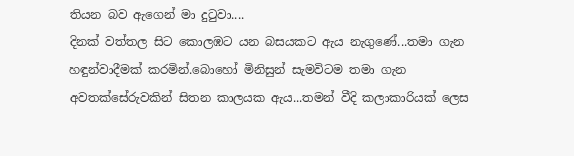තියන බව ඇගෙන් මා දුටුවා....
දිනක් වත්තල සිට කොලඹට යන බසයකට ඇය නැගුණේ...තමා ගැන හඳුන්වාදීමක් කරමින්.බොහෝ මිනිසුන් සැමවිටම තමා ගැන අවතක්සේරුවකින් සිතන කාලයක ඇය...තමන් වීදි කලාකාරියක් ලෙස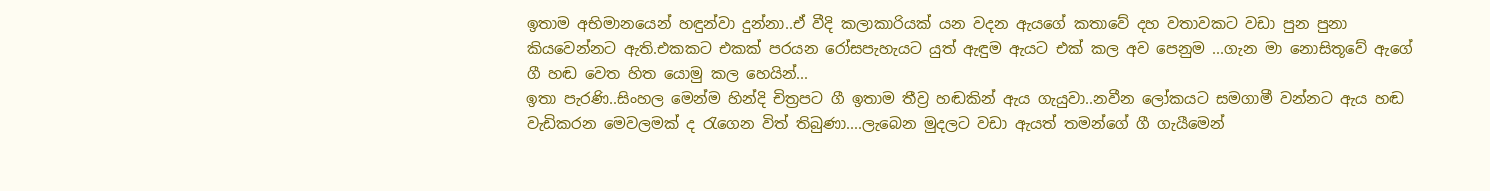ඉතාම අභිමානයෙන් හඳුන්වා දුන්නා..ඒ වීදි කලාකාරියක් යන වදන ඇයගේ කතාවේ දහ වතාවකට වඩා පුන පුනා කියවෙන්නට ඇති.එකකට එකක් පරයන රෝසපැහැයට යුත් ඇඳුම ඇයට එක් කල අව පෙනුම ...ගැන මා නොසිතූවේ ඇගේ ගී හඬ වෙත හිත යොමු කල හෙයින්...
ඉතා පැරණි..සිංහල මෙන්ම හින්දි චිත්‍රපට ගී ඉතාම තීව්‍ර හඬකින් ඇය ගැයුවා..නවීන ලෝකයට සමගාමී වන්නට ඇය හඬ වැඩිකරන මෙවලමක් ද රැගෙන විත් තිබුණා....ලැබෙන මුදලට වඩා ඇයත් තමන්ගේ ගී ගැයීමෙන්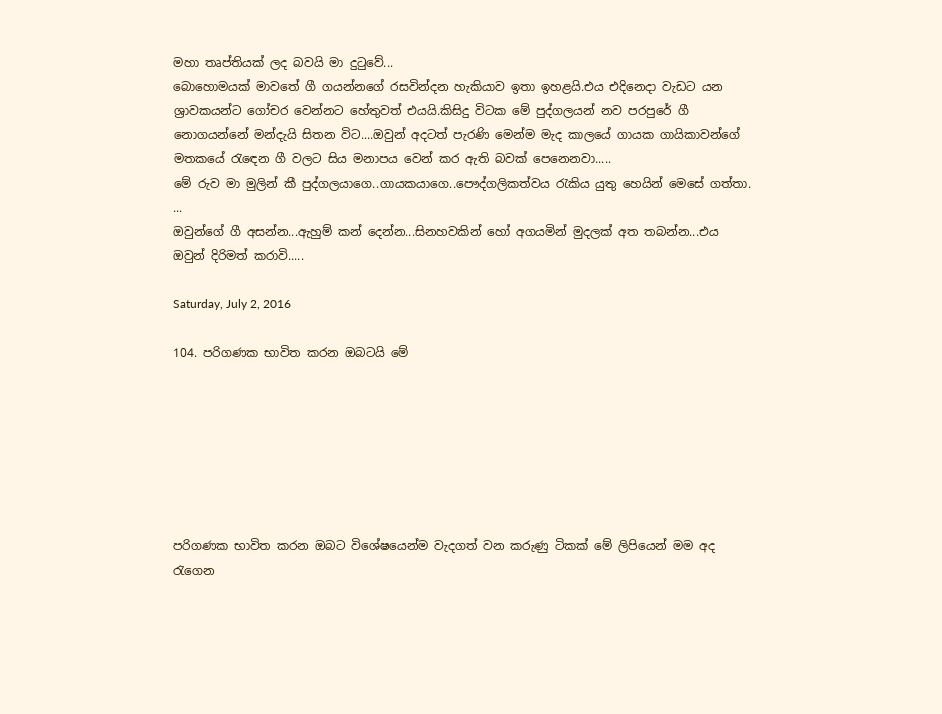මහා තෘප්තියක් ලද බවයි මා දුටුවේ...
බොහොමයක් මාවතේ ගී ගයන්නගේ රසවින්දන හැකියාව ඉතා ඉහළයි.එය එදිනෙදා වැඩට යන ශ්‍රාවකයන්ට ගෝචර වෙන්නට හේතුවත් එයයි.කිසිදු විටක මේ පුද්ගලයන් නව පරපුරේ ගී නොගයන්නේ මන්දැයි සිතන විට....ඔවුන් අදටත් පැරණි මෙන්ම මැද කාලයේ ගායක ගායිකාවන්ගේ මතකයේ රැඳෙන ගී වලට සිය මනාපය වෙන් කර ඇති බවක් පෙනෙනවා.....
මේ රුව මා මුලින් කී පුද්ගලයාගෙ..ගායකයාගෙ..පෞද්ගලිකත්වය රැකිය යුතු හෙයින් මෙසේ ගත්තා. ...
ඔවුන්ගේ ගී අසන්න...ඇහුම් කන් දෙන්න...සිනහවකින් හෝ අගයමින් මුදලක් අත තබන්න...එය ඔවුන් දිරිමත් කරාවි.....

Saturday, July 2, 2016

104. පරිගණක භාවිත කරන ඔබටයි මේ







පරිගණක භාවිත කරන ඔබට විශේෂයෙන්ම වැදගත් වන කරුණු ටිකක් මේ ලිපියෙන් මම අද රැගෙන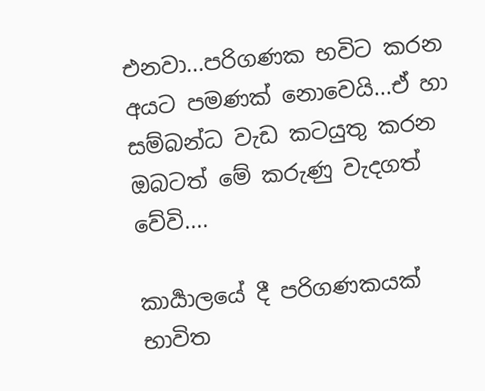එනවා...පරිගණක භවිට කරන අයට පමණක් නොවෙයි...ඒ හා සම්බන්ධ වැඩ කටයුතු කරන ඔබටත් මේ කරුණු වැදගත් වේවි....

කාර්‍යාලයේ දී පරිගණකයක් භාවිත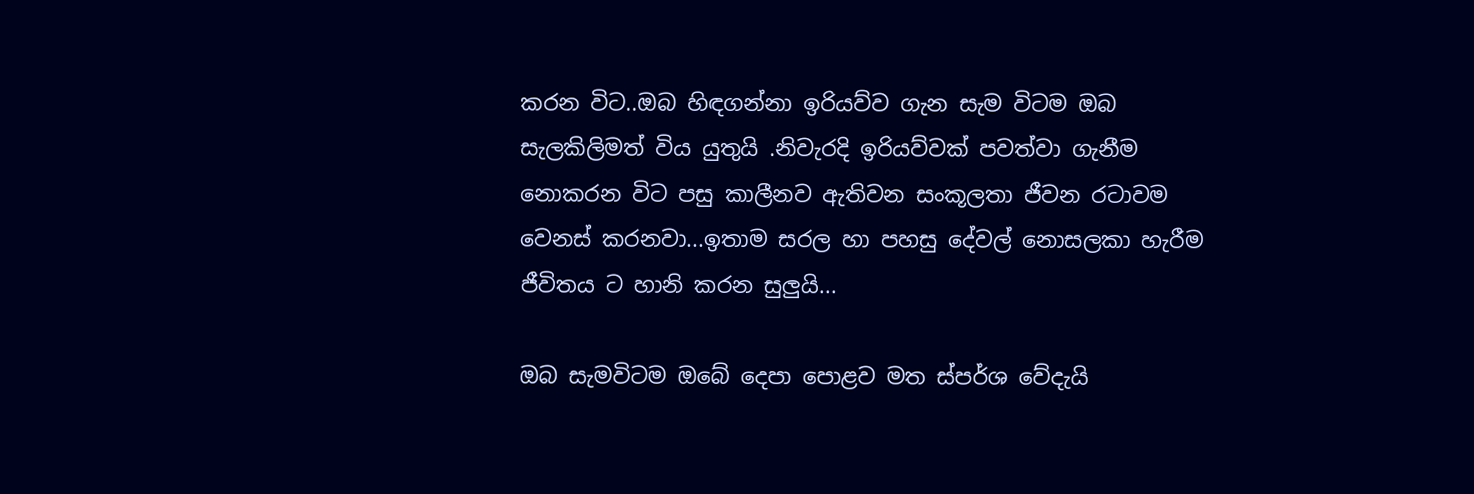කරන විට..ඔබ හිඳගන්නා ඉරියව්ව ගැන සැම විටම ඔබ සැලකිලිමත් විය යුතුයි .නිවැරදි ඉරියව්වක් පවත්වා ගැනීම නොකරන විට පසු කාලීනව ඇතිවන සංකූලතා ජීවන රටාවම වෙනස් කරනවා...ඉතාම සරල හා පහසු දේවල් නොසලකා හැරීම ජීවිතය ට හානි කරන සුලුයි...

ඔබ සැමවිටම ඔබේ දෙපා පොළව මත ස්පර්ශ වේදැයි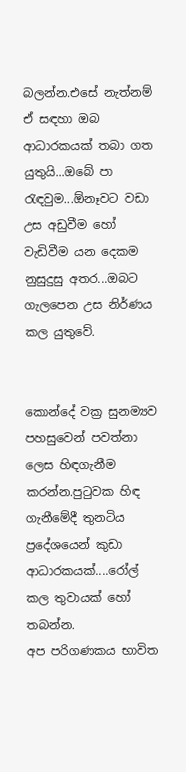බලන්න.එසේ නැත්නම් ඒ සඳහා ඔබ ආධාරකයක් තබා ගත යුතුයි...ඔබේ පා රැඳවුම...ඕනෑවට වඩා උස අඩුවීම හෝ වැඩිවීම යන දෙකම නුසුදුසු අතර...ඔබට ගැලපෙන උස නිර්ණය කල යුතුවේ.


කොන්දේ වක්‍ර සුනම්‍යව පහසුවෙන් පවත්නා ලෙස හිඳගැනීම කරන්න.පුටුවක හිඳ ගැනීමේදී තුනටිය ප්‍රදේශයෙන් කුඩා ආධාරකයක්....රෝල් කල තුවායක් හෝ තබන්න.
අප පරිගණකය භාවිත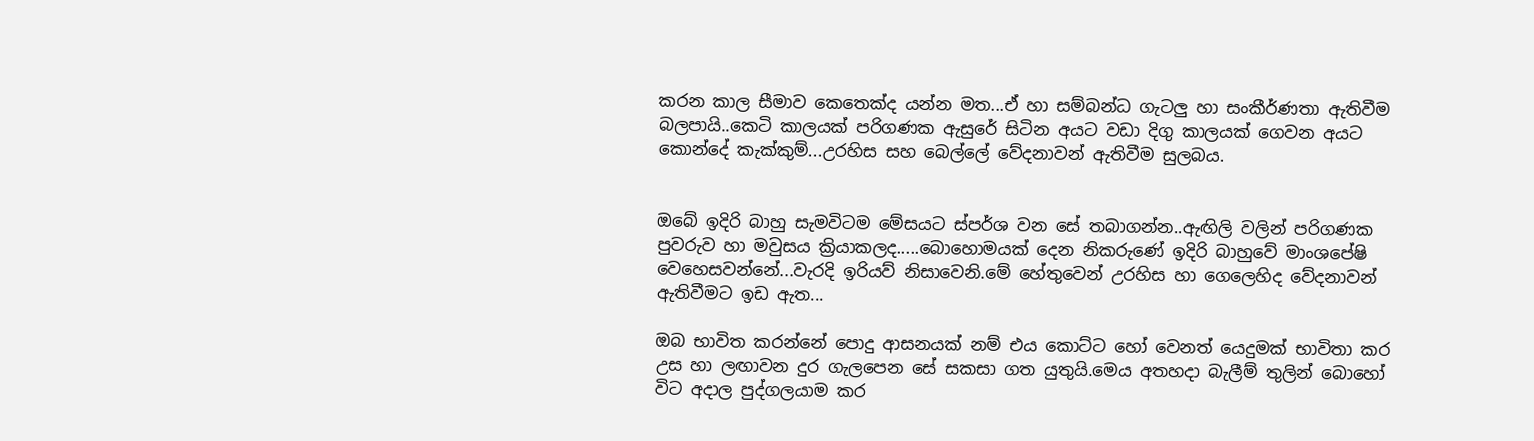කරන කාල සීමාව කෙතෙක්ද යන්න මත...ඒ හා සම්බන්ධ ගැටලු හා සංකීර්ණතා ඇතිවීම බලපායි..කෙටි කාලයක් පරිගණක ඇසුරේ සිටින අයට වඩා දිගු කාලයක් ගෙවන අයට කොන්දේ කැක්කුම්...උරහිස සහ බෙල්ලේ වේදනාවන් ඇතිවීම සුලබය.


ඔබේ ඉදිරි බාහු සැමවිටම මේසයට ස්පර්ශ වන සේ තබාගන්න..ඇඟිලි වලින් පරිගණක පුවරුව හා මවුසය ක්‍රියාකලද.....බොහොමයක් දෙන නිකරුණේ ඉදිරි බාහුවේ මාංශපේෂි වෙහෙසවන්නේ...වැරදි ඉරියව් නිසාවෙනි.මේ හේතුවෙන් උරහිස හා ගෙලෙහිද වේදනාවන් ඇතිවීමට ඉඩ ඇත...

ඔබ භාවිත කරන්නේ පොදු ආසනයක් නම් එය කොට්ට හෝ වෙනත් යෙදුමක් භාවිතා කර උස හා ලඟාවන දුර ගැලපෙන සේ සකසා ගත යුතුයි.මෙය අතහදා බැලීම් තුලින් බොහෝ විට අදාල පුද්ගලයාම කර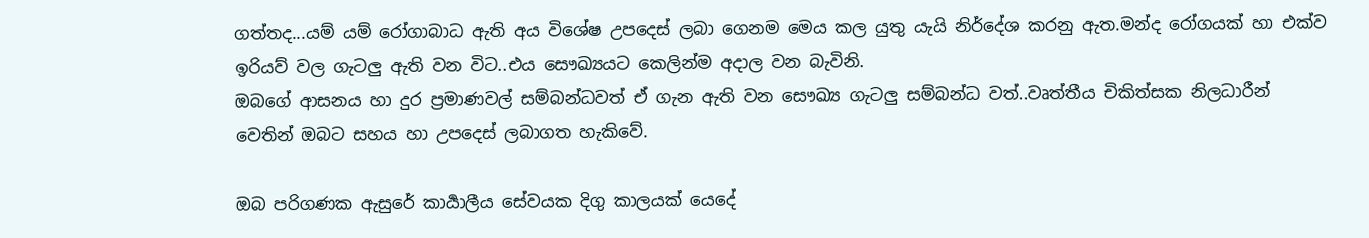ගත්තද...යම් යම් රෝගාබාධ ඇති අය විශේෂ උපදෙස් ලබා ගෙනම මෙය කල යුතු යැයි නිර්දේශ කරනු ඇත.මන්ද රෝගයක් හා එක්ව ඉරියව් වල ගැටලු ඇති වන විට..එය සෞඛ්‍යයට කෙලින්ම අදාල වන බැවිනි.
ඔබගේ ආසනය හා දුර ප්‍රමාණවල් සම්බන්ධවත් ඒ ගැන ඇති වන සෞඛ්‍ය ගැටලු සම්බන්ධ වත්..වෘත්තීය චිකිත්සක නිලධාරීන් වෙතින් ඔබට සහය හා උපදෙස් ලබාගත හැකිවේ.

ඔබ පරිගණක ඇසුරේ කාර්‍යාලීය සේවයක දිගු කාලයක් යෙදේ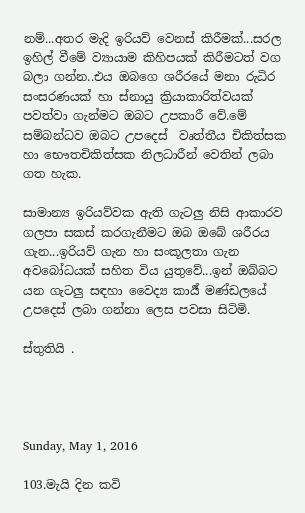නම්...අතර මැදි ඉරියව් වෙනස් කිරීමක්...සරල ඉහිල් වීමේ ව්‍යායාම කිහිපයක් කිරීමටත් වග බලා ගන්න..එය ඔබගෙ ශරීරයේ මනා රුධිර සංසරණයක් හා ස්නායු ක්‍රියාකාරිත්වයක් පවත්වා ගැන්මට ඔබට උපකාරී වේ.මේ සම්බන්ධව ඔබට උපදෙස්  වෘත්තීය චිකිත්සක හා භෞතචිකිත්සක නිලධාරීන් වෙතින් ලබා ගත හැක.

සාමාන්‍ය ඉරියව්වක ඇති ගැටලු නිසි ආකාරව ගලපා සකස් කරගැනීමට ඔබ ඔබේ ශරීරය ගැන...ඉරියව් ගැන හා සංකූලතා ගැන අවබෝධයක් සහිත විය යුතුවේ...ඉන් ඔබ්බට යන ගැටලු සඳහා වෛද්‍ය කාර්‍ය් මණ්ඩලයේ උපදෙස් ලබා ගන්නා ලෙස පවසා සිටිමි.

ස්තුතියි .




Sunday, May 1, 2016

103.මැයි දින කවි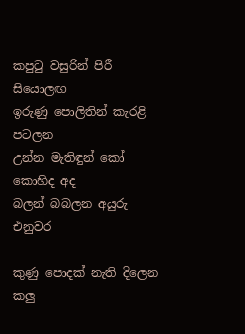කපුටු වසුරින් පිරී සියොලඟ
ඉරුණු පොලිතින් කැරළි පටලන
උන්න මැතිඳුන් කෝ කොහිද අද
බලන් බබලන අයුරු එනුවර

කුණු පොදක් නැති දිලෙන කලු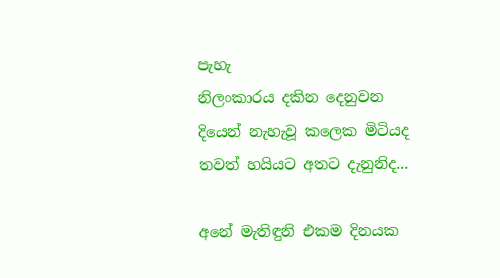පැහැ
නිලංකාරය දකින දෙනුවන
දියෙන් නැහැවූ කලෙක මිටියද
තවත් හයියට අතට දැනුනිද...

අනේ මැතිඳුනි එකම දිනයක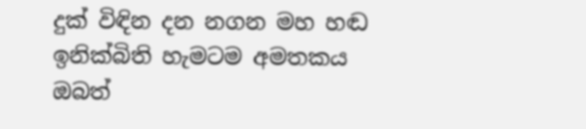දුක් විඳින දන නගන මහ හඬ
ඉනික්බිති හැමටම අමතකය
ඔබත්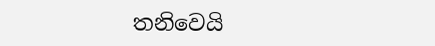තනිවෙයි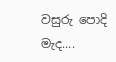වසුරු පොදි මැද....